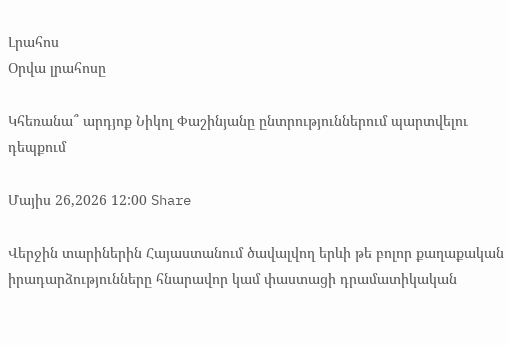Լրահոս
Օրվա լրահոսը

Կհեռանա՞ արդյոք Նիկոլ Փաշինյանը ընտրություններում պարտվելու դեպքում

Մայիս 26,2026 12:00 Share

Վերջին տարիներին Հայաստանում ծավալվող երևի թե բոլոր քաղաքական իրադարձությունները հնարավոր կամ փաստացի դրամատիկական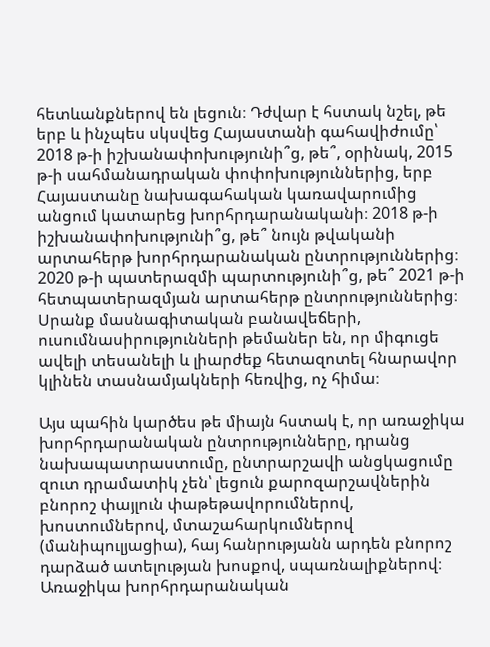հետևանքներով են լեցուն։ Դժվար է հստակ նշել, թե երբ և ինչպես սկսվեց Հայաստանի գահավիժումը՝ 2018 թ-ի իշխանափոխությունի՞ց, թե՞, օրինակ, 2015 թ-ի սահմանադրական փոփոխություններից, երբ Հայաստանը նախագահական կառավարումից անցում կատարեց խորհրդարանականի։ 2018 թ-ի իշխանափոխությունի՞ց, թե՞ նույն թվականի արտահերթ խորհրդարանական ընտրություններից։ 2020 թ-ի պատերազմի պարտությունի՞ց, թե՞ 2021 թ-ի հետպատերազմյան արտահերթ ընտրություններից։ Սրանք մասնագիտական բանավեճերի, ուսումնասիրությունների թեմաներ են, որ միգուցե ավելի տեսանելի և լիարժեք հետազոտել հնարավոր կլինեն տասնամյակների հեռվից, ոչ հիմա։

Այս պահին կարծես թե միայն հստակ է, որ առաջիկա խորհրդարանական ընտրությունները, դրանց նախապատրաստումը, ընտրարշավի անցկացումը զուտ դրամատիկ չեն՝ լեցուն քարոզարշավներին բնորոշ փայլուն փաթեթավորումներով, խոստումներով, մտաշահարկումներով (մանիպուլյացիա), հայ հանրությանն արդեն բնորոշ դարձած ատելության խոսքով, սպառնալիքներով։ Առաջիկա խորհրդարանական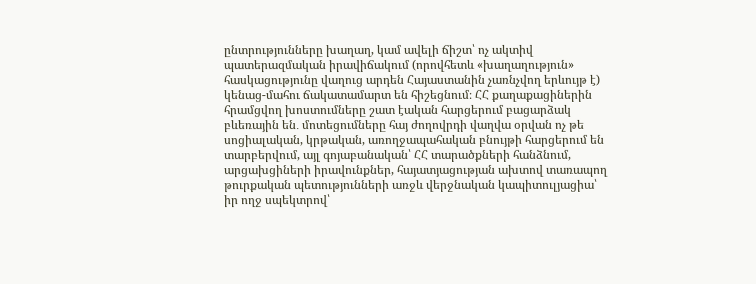ընտրությունները խաղաղ, կամ ավելի ճիշտ՝ ոչ ակտիվ պատերազմական իրավիճակում (որովհետև «խաղաղություն» հասկացությունը վաղուց արդեն Հայաստանին չառնչվող երևույթ է) կենաց-մահու ճակատամարտ են հիշեցնում։ ՀՀ քաղաքացիներին հրամցվող խոստումները շատ էական հարցերում բացարձակ բևեռային են․ մոտեցումները հայ ժողովրդի վաղվա օրվան ոչ թե սոցիալական, կրթական, առողջապահական բնույթի հարցերում են տարբերվում, այլ գոյաբանական՝ ՀՀ տարածքների հանձնում, արցախցիների իրավունքներ, հայատյացության ախտով տառապող թուրքական պետությունների առջև վերջնական կապիտուլյացիա՝ իր ողջ սպեկտրով՝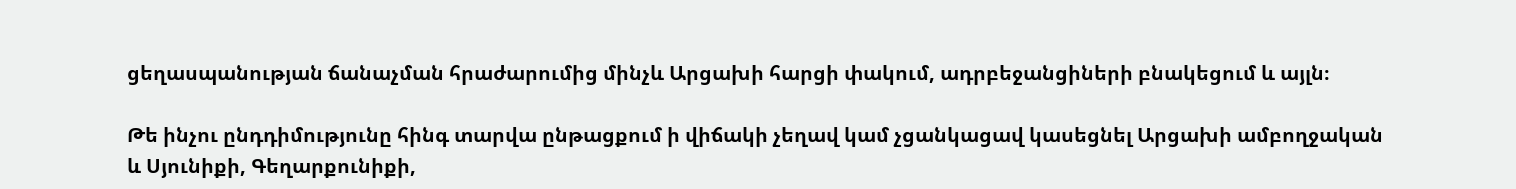ցեղասպանության ճանաչման հրաժարումից մինչև Արցախի հարցի փակում, ադրբեջանցիների բնակեցում և այլն։

Թե ինչու ընդդիմությունը հինգ տարվա ընթացքում ի վիճակի չեղավ կամ չցանկացավ կասեցնել Արցախի ամբողջական և Սյունիքի, Գեղարքունիքի,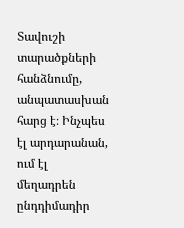Տավուշի տարածքների հանձնումը, անպատասխան հարց է։ Ինչպես էլ արդարանան, ում էլ մեղադրեն ընդդիմադիր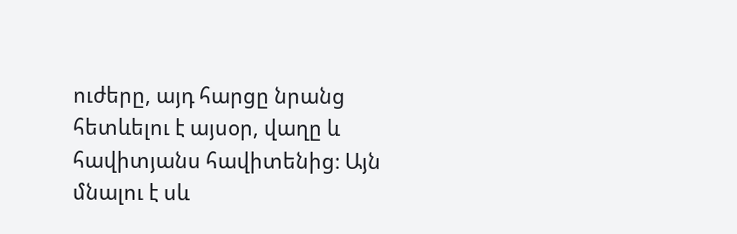ուժերը, այդ հարցը նրանց հետևելու է այսօր, վաղը և հավիտյանս հավիտենից։ Այն մնալու է սև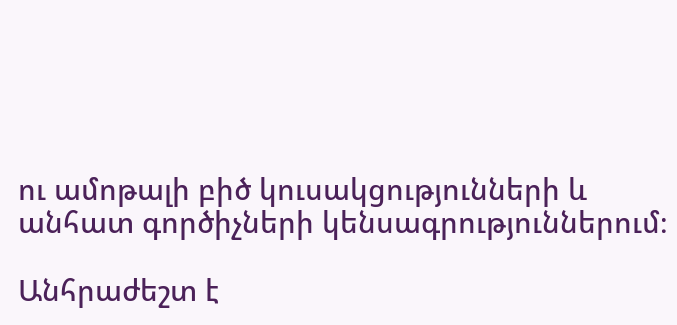ու ամոթալի բիծ կուսակցությունների և անհատ գործիչների կենսագրություններում։

Անհրաժեշտ է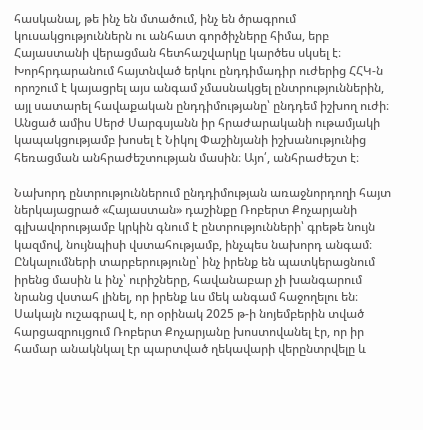հասկանալ, թե ինչ են մտածում, ինչ են ծրագրում կուսակցություններն ու անհատ գործիչները հիմա, երբ Հայաստանի վերացման հետհաշվարկը կարծես սկսել է։ Խորհրդարանում հայտնված երկու ընդդիմադիր ուժերից ՀՀԿ-ն որոշում է կայացրել այս անգամ չմասնակցել ընտրություններին, այլ սատարել հավաքական ընդդիմությանը՝ ընդդեմ իշխող ուժի։ Անցած ամիս Սերժ Սարգսյանն իր հրաժարականի ութամյակի կապակցությամբ խոսել է Նիկոլ Փաշինյանի իշխանությունից հեռացման անհրաժեշտության մասին։ Այո՛, անհրաժեշտ է։

Նախորդ ընտրություններում ընդդիմության առաջնորդողի հայտ ներկայացրած «Հայաստան» դաշինքը Ռոբերտ Քոչարյանի գլխավորությամբ կրկին գնում է ընտրությունների՝ գրեթե նույն կազմով, նույնպիսի վստահությամբ, ինչպես նախորդ անգամ։ Ընկալումների տարբերությունը՝ ինչ իրենք են պատկերացնում իրենց մասին և ինչ՝ ուրիշները, հավանաբար չի խանգարում նրանց վստահ լինել, որ իրենք ևս մեկ անգամ հաջողելու են։ Սակայն ուշագրավ է, որ օրինակ 2025 թ-ի նոյեմբերին տված հարցազրույցում Ռոբերտ Քոչարյանը խոստովանել էր, որ իր համար անակնկալ էր պարտված ղեկավարի վերընտրվելը և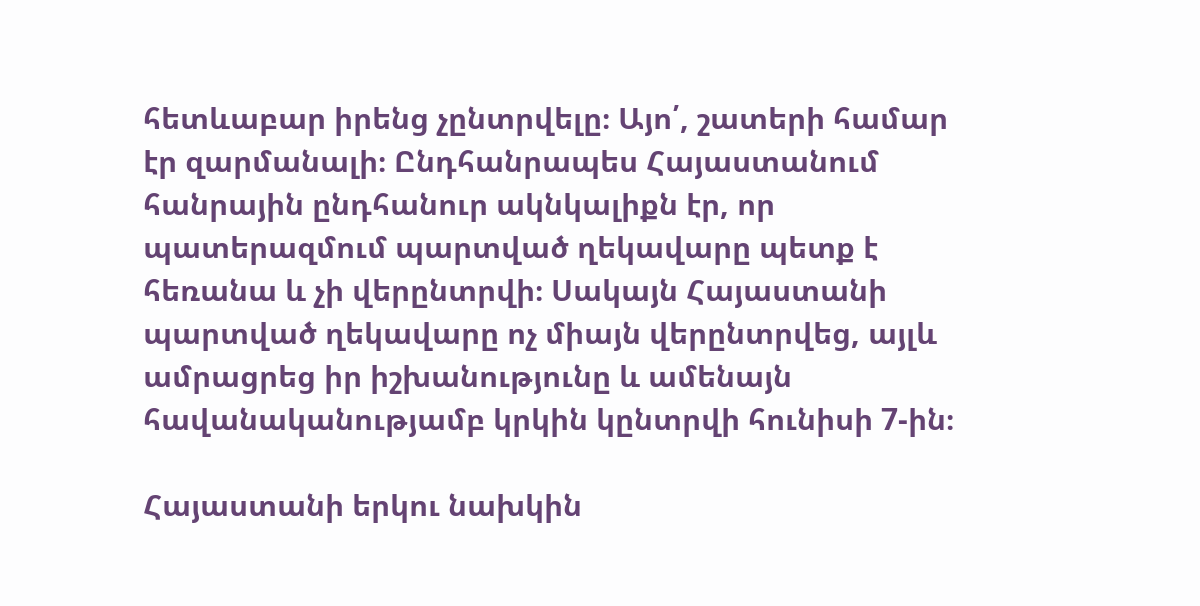հետևաբար իրենց չընտրվելը։ Այո՛, շատերի համար էր զարմանալի։ Ընդհանրապես Հայաստանում հանրային ընդհանուր ակնկալիքն էր, որ պատերազմում պարտված ղեկավարը պետք է հեռանա և չի վերընտրվի։ Սակայն Հայաստանի պարտված ղեկավարը ոչ միայն վերընտրվեց, այլև ամրացրեց իր իշխանությունը և ամենայն հավանականությամբ կրկին կընտրվի հունիսի 7-ին։

Հայաստանի երկու նախկին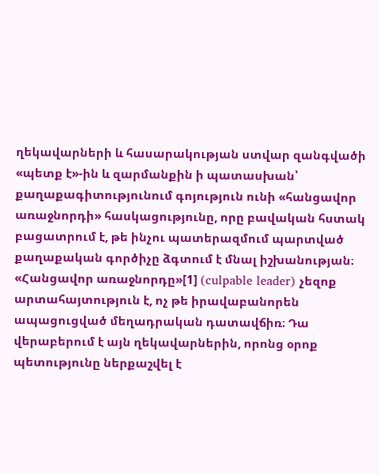ղեկավարների և հասարակության ստվար զանգվածի «պետք է»-ին և զարմանքին ի պատասխան՝ քաղաքագիտությունում գոյություն ունի «հանցավոր առաջնորդի» հասկացությունը, որը բավական հստակ բացատրում է, թե ինչու պատերազմում պարտված քաղաքական գործիչը ձգտում է մնալ իշխանության։ «Հանցավոր առաջնորդը»[1] (culpable leader) չեզոք արտահայտություն է, ոչ թե իրավաբանորեն ապացուցված մեղադրական դատավճիռ։ Դա վերաբերում է այն ղեկավարներին, որոնց օրոք պետությունը ներքաշվել է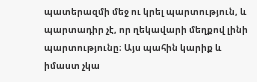պատերազմի մեջ ու կրել պարտություն, և պարտադիր չէ, որ ղեկավարի մեղքով լինի պարտությունը։ Այս պահին կարիք և իմաստ չկա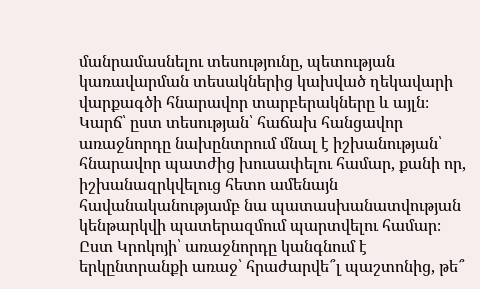մանրամասնելու տեսությունը, պետության կառավարման տեսակներից կախված ղեկավարի վարքագծի հնարավոր տարբերակները և այլն։ Կարճ՝ ըստ տեսության՝ հաճախ հանցավոր առաջնորդը նախընտրում մնալ է իշխանության՝ հնարավոր պատժից խուսափելու համար, քանի որ, իշխանազրկվելուց հետո ամենայն հավանականությամբ նա պատասխանատվության կենթարկվի պատերազմում պարտվելու համար։ Ըստ Կրոկոյի՝ առաջնորդը կանգնում է երկընտրանքի առաջ՝ հրաժարվե՞լ պաշտոնից, թե՞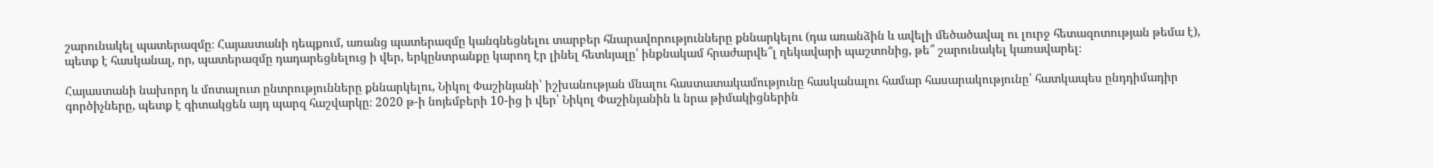շարունակել պատերազմը։ Հայաստանի դեպքում, առանց պատերազմը կանգնեցնելու տարբեր հնարավորությունները քննարկելու (դա առանձին և ավելի մեծածավալ ու լուրջ հետազոտության թեմա է), պետք է հասկանալ, որ, պատերազմը դադարեցնելուց ի վեր, երկընտրանքը կարող էր լինել հետևյալը՝ ինքնակամ հրաժարվե՞լ ղեկավարի պաշտոնից, թե՞ շարունակել կառավարել։

Հայաստանի նախորդ և մոտալուտ ընտրությունները քննարկելու, Նիկոլ Փաշինյանի՝ իշխանության մնալու հաստատակամությունը հասկանալու համար հասարակությունը՝ հատկապես ընդդիմադիր գործիչները, պետք է գիտակցեն այդ պարզ հաշվարկը։ 2020 թ-ի նոյեմբերի 10-ից ի վեր՝ Նիկոլ Փաշինյանին և նրա թիմակիցներին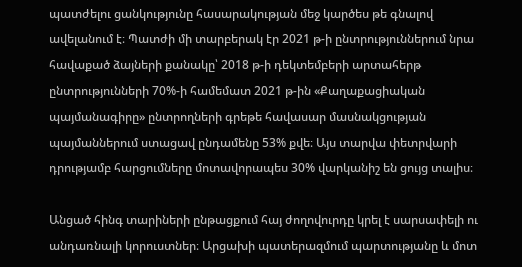պատժելու ցանկությունը հասարակության մեջ կարծես թե գնալով ավելանում է։ Պատժի մի տարբերակ էր 2021 թ-ի ընտրություններում նրա հավաքած ձայների քանակը՝ 2018 թ-ի դեկտեմբերի արտահերթ ընտրությունների 70%-ի համեմատ 2021 թ-ին «Քաղաքացիական պայմանագիրը» ընտրողների գրեթե հավասար մասնակցության պայմաններում ստացավ ընդամենը 53% քվե։ Այս տարվա փետրվարի դրությամբ հարցումները մոտավորապես 30% վարկանիշ են ցույց տալիս։

Անցած հինգ տարիների ընթացքում հայ ժողովուրդը կրել է սարսափելի ու անդառնալի կորուստներ։ Արցախի պատերազմում պարտությանը և մոտ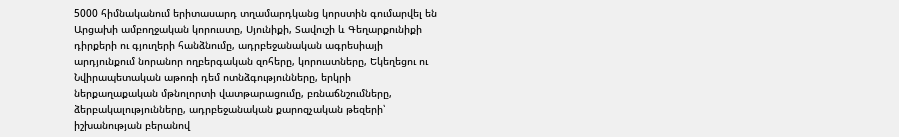5000 հիմնականում երիտասարդ տղամարդկանց կորստին գումարվել են Արցախի ամբողջական կորուստը, Սյունիքի, Տավուշի և Գեղարքունիքի դիրքերի ու գյուղերի հանձնումը, ադրբեջանական ագրեսիայի արդյունքում նորանոր ողբերգական զոհերը, կորուստները, Եկեղեցու ու Նվիրապետական աթոռի դեմ ոտնձգությունները, երկրի ներքաղաքական մթնոլորտի վատթարացումը, բռնաճնշումները, ձերբակալությունները, ադրբեջանական քարոզչական թեզերի՝ իշխանության բերանով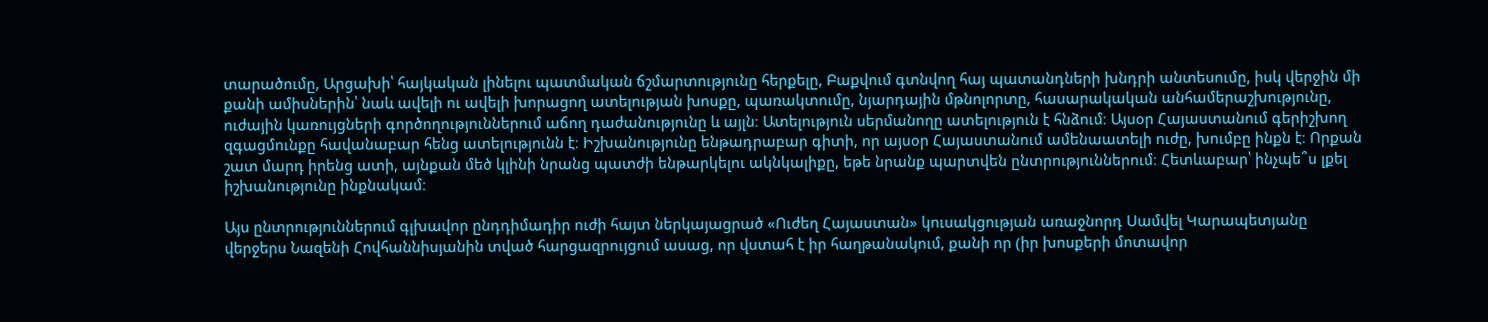տարածումը, Արցախի՝ հայկական լինելու պատմական ճշմարտությունը հերքելը, Բաքվում գտնվող հայ պատանդների խնդրի անտեսումը, իսկ վերջին մի քանի ամիսներին՝ նաև ավելի ու ավելի խորացող ատելության խոսքը, պառակտումը, նյարդային մթնոլորտը, հասարակական անհամերաշխությունը, ուժային կառույցների գործողություններում աճող դաժանությունը և այլն։ Ատելություն սերմանողը ատելություն է հնձում։ Այսօր Հայաստանում գերիշխող զգացմունքը հավանաբար հենց ատելությունն է։ Իշխանությունը ենթադրաբար գիտի, որ այսօր Հայաստանում ամենաատելի ուժը, խումբը ինքն է։ Որքան շատ մարդ իրենց ատի, այնքան մեծ կլինի նրանց պատժի ենթարկելու ակնկալիքը, եթե նրանք պարտվեն ընտրություններում։ Հետևաբար՝ ինչպե՞ս լքել իշխանությունը ինքնակամ։

Այս ընտրություններում գլխավոր ընդդիմադիր ուժի հայտ ներկայացրած «Ուժեղ Հայաստան» կուսակցության առաջնորդ Սամվել Կարապետյանը վերջերս Նազենի Հովհաննիսյանին տված հարցազրույցում ասաց, որ վստահ է իր հաղթանակում, քանի որ (իր խոսքերի մոտավոր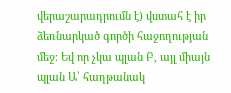վերաշարադրումն է) վստահ է իր ձեռնարկած գործի հաջողության մեջ։ Եվ որ չկա պլան Բ, այլ միայն պլան Ա՝ հաղթանակ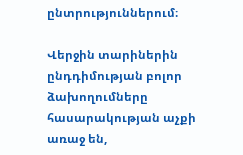ընտրություններում։

Վերջին տարիներին ընդդիմության բոլոր ձախողումները հասարակության աչքի առաջ են,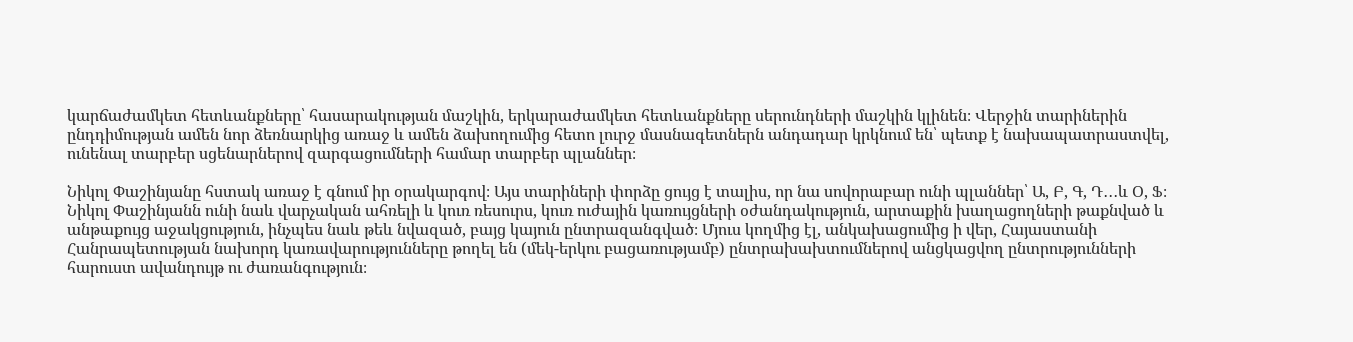կարճաժամկետ հետևանքները՝ հասարակության մաշկին, երկարաժամկետ հետևանքները սերունդների մաշկին կլինեն։ Վերջին տարիներին ընդդիմության ամեն նոր ձեռնարկից առաջ և ամեն ձախողումից հետո լուրջ մասնագետներն անդադար կրկնում են՝ պետք է նախապատրաստվել, ունենալ տարբեր սցենարներով զարգացումների համար տարբեր պլաններ։

Նիկոլ Փաշինյանը հստակ առաջ է գնում իր օրակարգով։ Այս տարիների փորձը ցույց է տալիս, որ նա սովորաբար ունի պլաններ՝ Ա, Բ, Գ, Դ․․․և Օ, Ֆ։ Նիկոլ Փաշինյանն ունի նաև վարչական ահռելի և կուռ ռեսուրս, կուռ ուժային կառույցների օժանդակություն, արտաքին խաղացողների թաքնված և անթաքույց աջակցություն, ինչպես նաև թեև նվազած, բայց կայուն ընտրազանգված։ Մյուս կողմից էլ, անկախացումից ի վեր, Հայաստանի Հանրապետության նախորդ կառավարությունները թողել են (մեկ-երկու բացառությամբ) ընտրախախտումներով անցկացվող ընտրությունների հարուստ ավանդույթ ու ժառանգություն։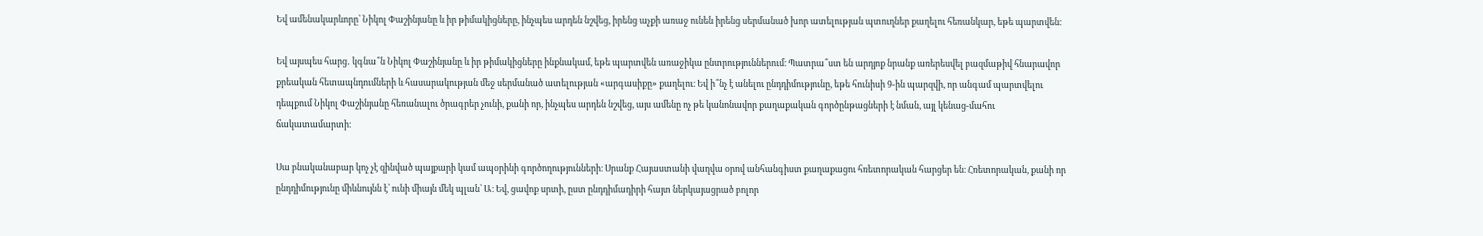Եվ ամենակարևորը՝ Նիկոլ Փաշինյանը և իր թիմակիցները, ինչպես արդեն նշվեց, իրենց աչքի առաջ ունեն իրենց սերմանած խոր ատելության պտուղներ քաղելու հեռանկար, եթե պարտվեն։

Եվ այսպես հարց․ կգնա՞ն Նիկոլ Փաշինյանը և իր թիմակիցները ինքնակամ, եթե պարտվեն առաջիկա ընտրություններում։ Պատրա՞ստ են արդյոք նրանք առերեսվել բազմաթիվ հնարավոր քրեական հետապնդումների և հասարակության մեջ սերմանած ատելության «արգասիքը» քաղելու։ Եվ ի՞նչ է անելու ընդդիմությունը, եթե հունիսի 9-ին պարզվի, որ անգամ պարտվելու դեպքում Նիկոլ Փաշինյանը հեռանալու ծրագրեր չունի, քանի որ, ինչպես արդեն նշվեց, այս ամենը ոչ թե կանոնավոր քաղաքական գործընթացների է նման, այլ կենաց-մահու ճակատամարտի։

Սա բնականաբար կոչ չէ զինված պայքարի կամ ապօրինի գործողությունների։ Սրանք Հայաստանի վաղվա օրով անհանգիստ քաղաքացու հռետորական հարցեր են։ Հռետորական, քանի որ ընդդիմությունը միևնույնն է՝ ունի միայն մեկ պլան՝ Ա։ Եվ, ցավոք սրտի, ըստ ընդդիմադիրի հայտ ներկայացրած բոլոր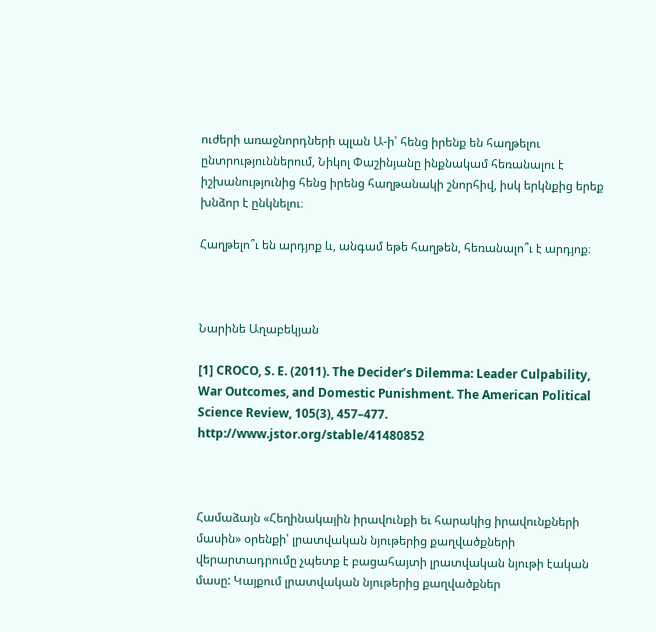ուժերի առաջնորդների պլան Ա-ի՝ հենց իրենք են հաղթելու ընտրություններում, Նիկոլ Փաշինյանը ինքնակամ հեռանալու է իշխանությունից հենց իրենց հաղթանակի շնորհիվ, իսկ երկնքից երեք խնձոր է ընկնելու։

Հաղթելո՞ւ են արդյոք և, անգամ եթե հաղթեն, հեռանալո՞ւ է արդյոք։



Նարինե Աղաբեկյան

[1] CROCO, S. E. (2011). The Decider’s Dilemma: Leader Culpability, War Outcomes, and Domestic Punishment. The American Political Science Review, 105(3), 457–477. http://www.jstor.org/stable/41480852



Համաձայն «Հեղինակային իրավունքի եւ հարակից իրավունքների մասին» օրենքի՝ լրատվական նյութերից քաղվածքների վերարտադրումը չպետք է բացահայտի լրատվական նյութի էական մասը: Կայքում լրատվական նյութերից քաղվածքներ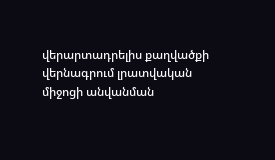վերարտադրելիս քաղվածքի վերնագրում լրատվական միջոցի անվանման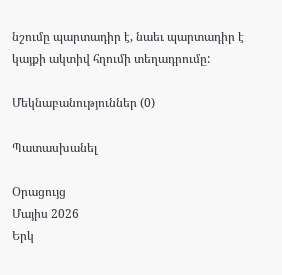նշումը պարտադիր է, նաեւ պարտադիր է կայքի ակտիվ հղումի տեղադրումը:

Մեկնաբանություններ (0)

Պատասխանել

Օրացույց
Մայիս 2026
Երկ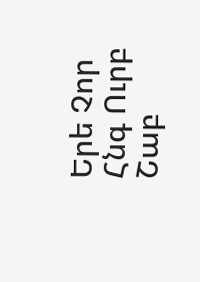Երե Չոր Հնգ Ուրբ Շաբ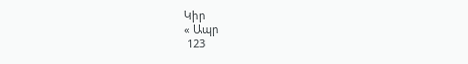Կիր
« Ապր
 123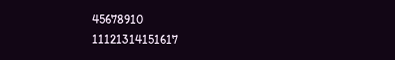45678910
11121314151617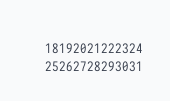18192021222324
25262728293031